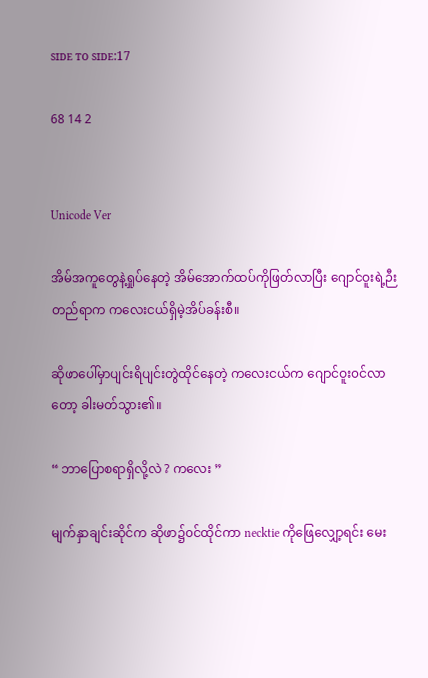ꜱɪᴅᴇ ᴛᴏ ꜱɪᴅᴇ:17

68 14 2


Unicode Ver

အိမ်အကူတွေနဲ့ရှုပ်နေတဲ့ အိမ်အောက်ထပ်ကိုဖြတ်လာပြီး ဂျောင်ဝူးရဲ့ဉီးတည်ရာက ကလေးငယ်ရှိမဲ့အိပ်ခန်းစီ။

ဆိုဖာပေါ်မှာပျင်းရိပျင်းတွဲထိုင်နေတဲ့ ကလေးငယ်က ဂျောင်ဝူး၀င်လာတော့ ‌ခါးမတ်သွား၏။

“ ဘာပြောစရာရှိလို့လဲ ? ကလေး ”

မျက်နှာချင်းဆိုင်က ဆိုဖာ၌၀င်ထိုင်ကာ necktie ကို‌ဖြေလျှော့ရင်း မေး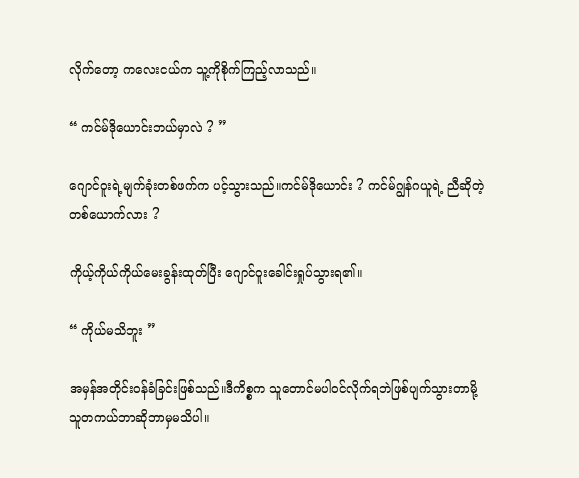လိုက်တော့ ကလေးငယ်က သူ့ကိုစိုက်ကြည့်လာသည်။

“ ကင်မ်ဒိုယောင်းဘယ်မှာလဲ ? ”

ဂျောင်ဝူးရဲ့မျက်ခုံးတစ်ဖက်က ပင့်သွားသည်။ကင်မ်ဒိုယောင်း ? ကင်မ်ဂျွန်ဂယူရဲ့ ညီဆိုတဲ့တစ်ယောက်လား ?

ကိုယ့်ကိုယ်ကိုယ်မေးခွန်းထုတ်ပြီး ဂျောင်ဝူးခေါင်းရှုပ်သွားရ၏။

“ ကိုယ်မသိဘူး ”

အမှန်အတိုင်း၀န်ခံခြင်းဖြစ်သည်။ဒီကိစ္စက သူတောင်မပါ၀င်လိုက်ရဘဲဖြစ်ပျက်သွားတာမို့ သူတကယ်ဘာဆိုဘာမှမသိပါ။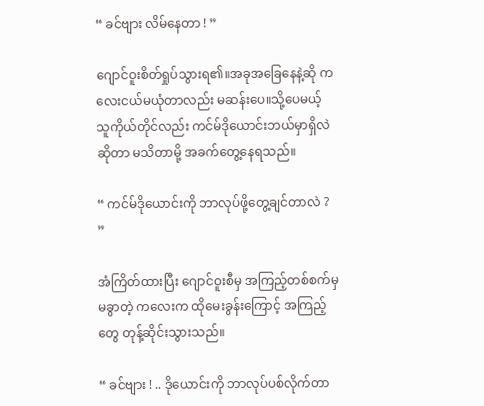“ ခင်ဗျား လိမ်နေတာ ! ”

ဂျောင်ဝူးစိတ်ရှုပ်သွားရ၏။အခုအခြေနေနဲ့ဆို ကလေးငယ်မယုံတာလည်း မဆန်းပေ။သို့ပေမယ့် သူကိုယ်တိုင်လည်း ကင်မ်ဒိုယောင်းဘယ်မှာရှိလဲဆိုတာ မသိတာမို့ အခက်တွေ့နေရသည်။

“ ကင်မ်ဒိုယောင်းကို ဘာလုပ်ဖို့တွေ့ချင်တာလဲ ? ”

အံကြိတ်ထားပြီး ဂျောင်ဝူးစီမှ အကြည့်တစ်စက်မှမခွာတဲ့ ကလေးက ထိုမေးခွန်းကြောင့် အကြည့်တွေ တုန့်ဆိုင်းသွားသည်။

“ ခင်ဗျား ! .. ဒိုယောင်းကို ဘာလုပ်ပစ်လိုက်တာ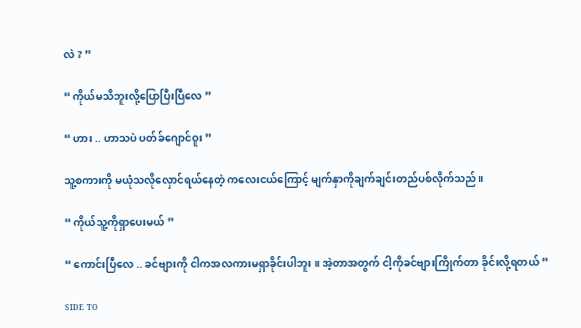လဲ ? ”

“ ကိုယ်မသိဘူးလို့ပြောပြီးပြီလေ ”

“ ဟား .. ဟာသပဲ ပတ်ခ်ဂျောင်ဝူး ”

သူ့စကားကို မယုံသလိုလှောင်ရယ်နေတဲ့ ကလေးငယ်ကြောင့် မျက်နှာကိုချက်ချင်းတည်ပစ်လိုက်သည်။

“ ကိုယ်သူ့ကိုရှာပေးမယ် ”

“ ကောင်းပြီလေ .. ခင်ဗျားကို ငါကအလကားမရှာခိုင်းပါဘူး ။ အဲ့တာအတွက် ငါ့ကိုခင်ဗျားကြိုက်တာ ခိုင်းလို့ရတယ် ”

ꜱɪᴅᴇ ᴛᴏ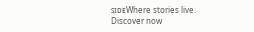ꜱɪᴅᴇWhere stories live. Discover now